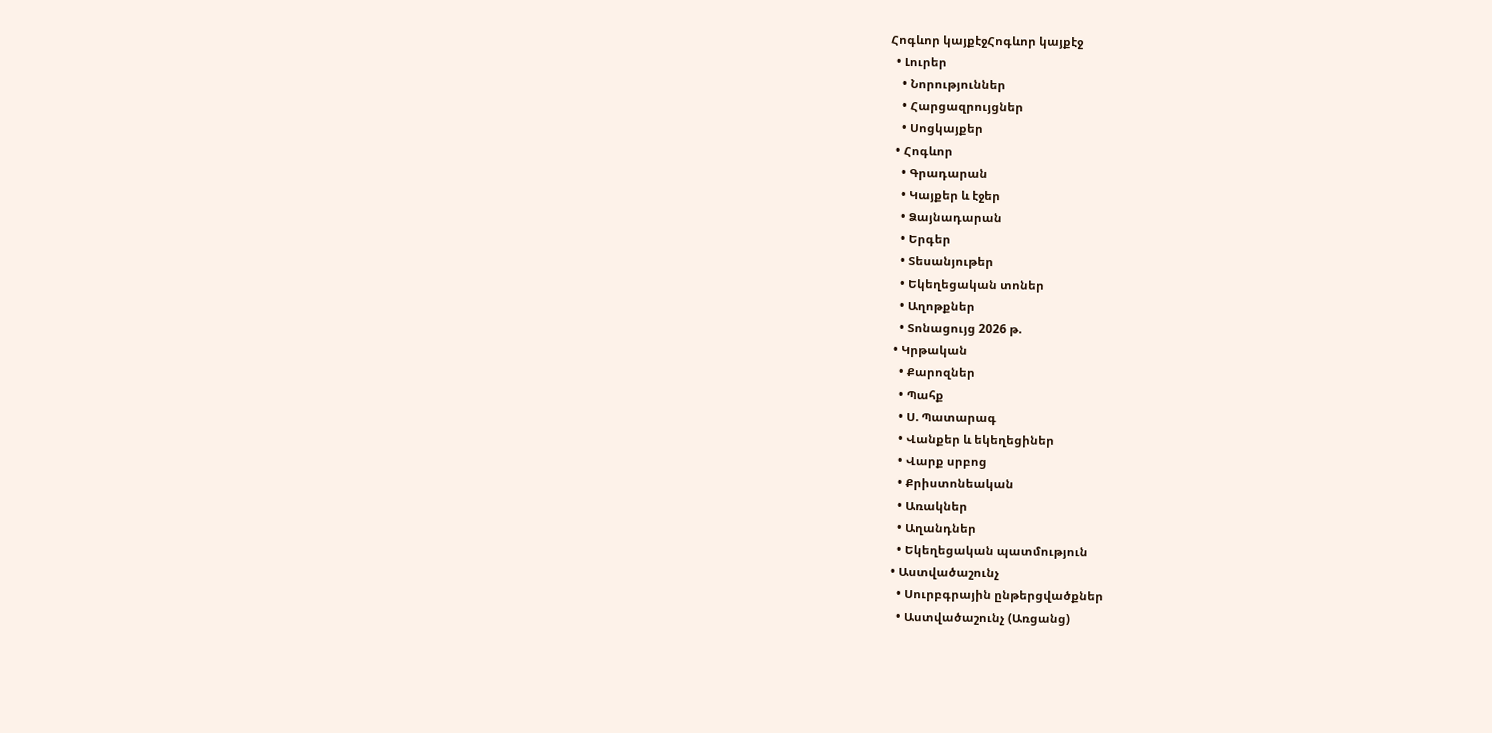Հոգևոր կայքէջՀոգևոր կայքէջ
  • Լուրեր
    • Նորություններ
    • Հարցազրույցներ
    • Սոցկայքեր
  • Հոգևոր
    • Գրադարան
    • Կայքեր և էջեր
    • Ձայնադարան
    • Երգեր
    • Տեսանյութեր
    • Եկեղեցական տոներ
    • Աղոթքներ
    • Տոնացույց 2026 թ.
  • Կրթական
    • Քարոզներ
    • Պահք
    • Ս. Պատարագ
    • Վանքեր և եկեղեցիներ
    • Վարք սրբոց
    • Քրիստոնեական
    • Առակներ
    • Աղանդներ
    • Եկեղեցական պատմություն
  • Աստվածաշունչ
    • Սուրբգրային ընթերցվածքներ
    • Աստվածաշունչ (Առցանց)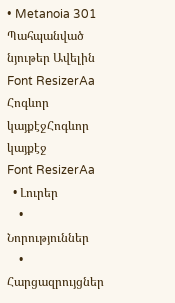• Metanoia 301
Պահպանված նյութեր Ավելին
Font ResizerAa
Հոգևոր կայքէջՀոգևոր կայքէջ
Font ResizerAa
  • Լուրեր
    • Նորություններ
    • Հարցազրույցներ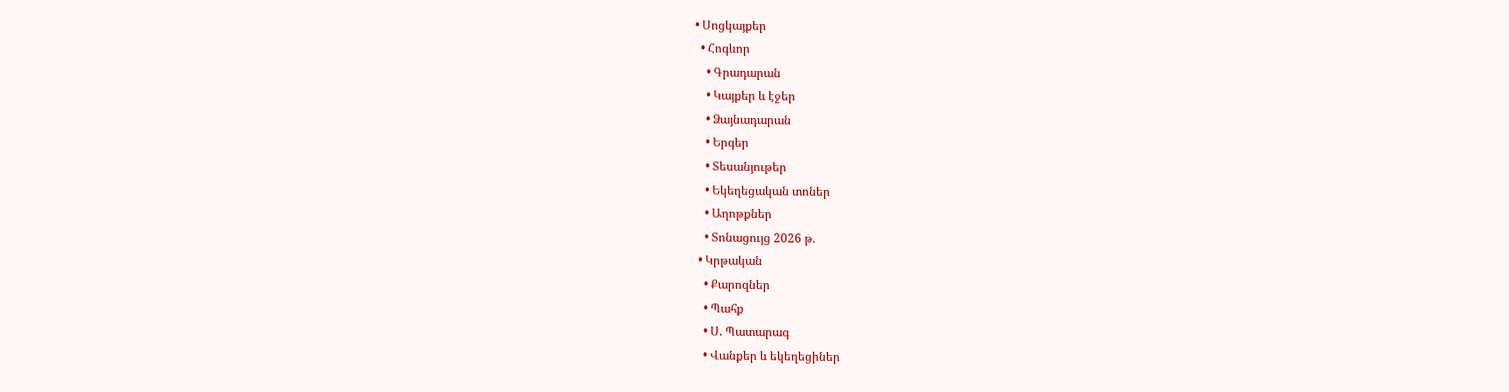• Սոցկայքեր
  • Հոգևոր
    • Գրադարան
    • Կայքեր և էջեր
    • Ձայնադարան
    • Երգեր
    • Տեսանյութեր
    • Եկեղեցական տոներ
    • Աղոթքներ
    • Տոնացույց 2026 թ.
  • Կրթական
    • Քարոզներ
    • Պահք
    • Ս. Պատարագ
    • Վանքեր և եկեղեցիներ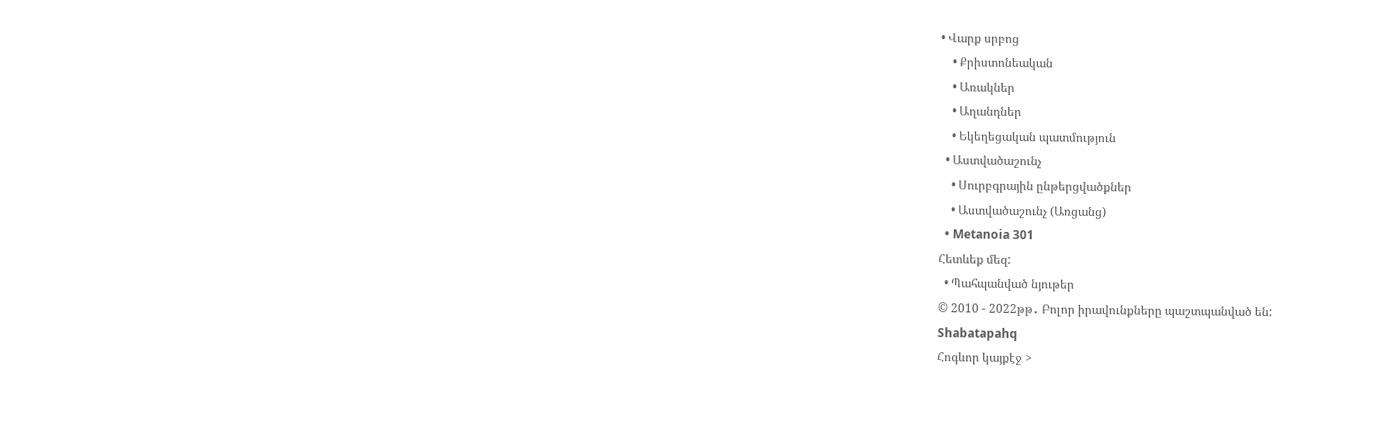• Վարք սրբոց
    • Քրիստոնեական
    • Առակներ
    • Աղանդներ
    • Եկեղեցական պատմություն
  • Աստվածաշունչ
    • Սուրբգրային ընթերցվածքներ
    • Աստվածաշունչ (Առցանց)
  • Metanoia 301
Հետևեք մեզ:
  • Պահպանված նյութեր
© 2010 - 2022թթ․ Բոլոր իրավունքները պաշտպանված են:
Shabatapahq
Հոգևոր կայքէջ >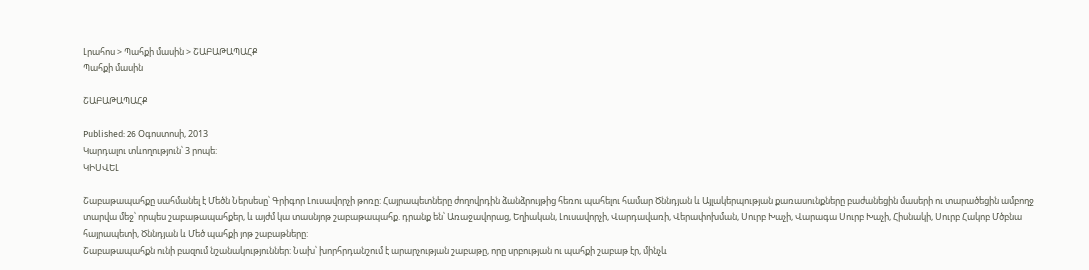Լրահոս > Պահքի մասին > ՇԱԲԱԹԱՊԱՀՔ
Պահքի մասին

ՇԱԲԱԹԱՊԱՀՔ

Published: 26 Օգոստոսի, 2013
Կարդալու տևողություն՝ 3 րոպե:
ԿԻՍՎԵԼ

Շաբաթապահքը սահմանել է Մեծն Ներսեսը՝ Գրիգոր Լուսավորչի թոռը: Հայրապետները ժողովրդին ձանձրույթից հեռու պահելու համար Ծննդյան և Այլակերպության քառասունքները բաժանեցին մասերի ու տարածեցին ամբողջ տարվա մեջ՝ որպես շաբաթապահքեր, և այժմ կա տասնյոթ շաբաթապահք. դրանք են՝ Առաջավորաց, Եղիական, Լուսավորչի, Վարդավառի, Վերափոխման, Սուրբ Խաչի, Վարագա Սուրբ Խաչի, Հիսնակի, Սուրբ Հակոբ Մծբնա հայրապետի, Ծննդյան և Մեծ պահքի յոթ շաբաթները:
Շաբաթապահքն ունի բազում նշանակություններ: Նախ՝ խորհրդանշում է արարչության շաբաթը, որը սրբության ու պահքի շաբաթ էր, մինչև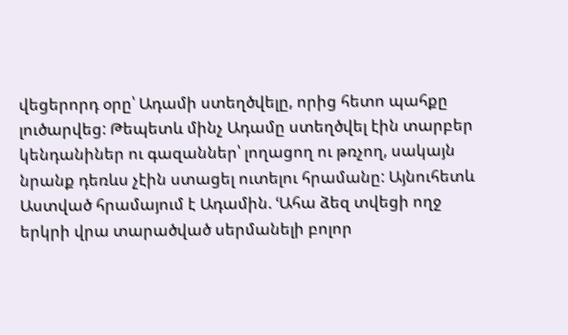վեցերորդ օրը՝ Ադամի ստեղծվելը, որից հետո պահքը լուծարվեց: Թեպետև մինչ Ադամը ստեղծվել էին տարբեր կենդանիներ ու գազաններ՝ լողացող ու թռչող, սակայն նրանք դեռևս չէին ստացել ուտելու հրամանը: Այնուհետև Աստված հրամայում է Ադամին. ՙԱհա ձեզ տվեցի ողջ երկրի վրա տարածված սերմանելի բոլոր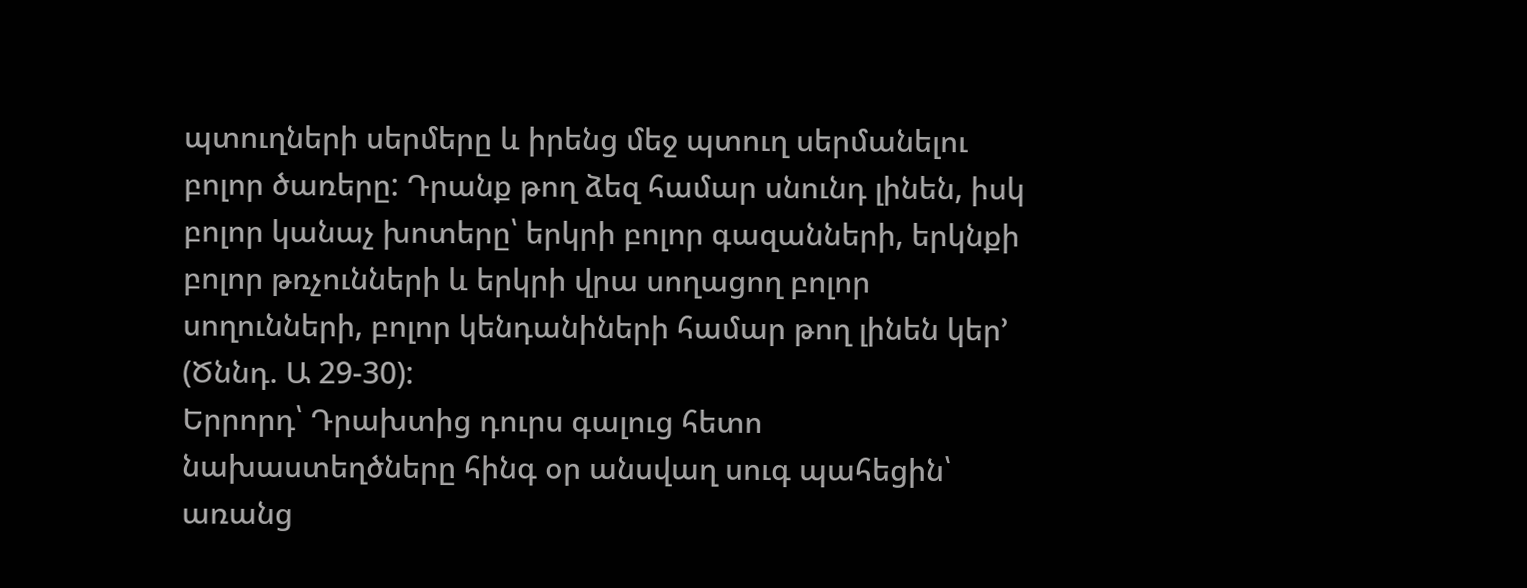պտուղների սերմերը և իրենց մեջ պտուղ սերմանելու բոլոր ծառերը: Դրանք թող ձեզ համար սնունդ լինեն, իսկ բոլոր կանաչ խոտերը՝ երկրի բոլոր գազանների, երկնքի բոլոր թռչունների և երկրի վրա սողացող բոլոր սողունների, բոլոր կենդանիների համար թող լինեն կեր՚ (Ծննդ. Ա 29-30):
Երրորդ՝ Դրախտից դուրս գալուց հետո նախաստեղծները հինգ օր անսվաղ սուգ պահեցին՝ առանց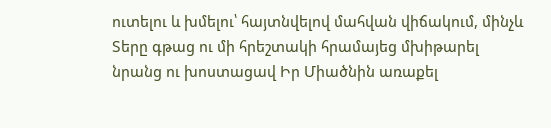ուտելու և խմելու՝ հայտնվելով մահվան վիճակում, մինչև Տերը գթաց ու մի հրեշտակի հրամայեց մխիթարել նրանց ու խոստացավ Իր Միածնին առաքել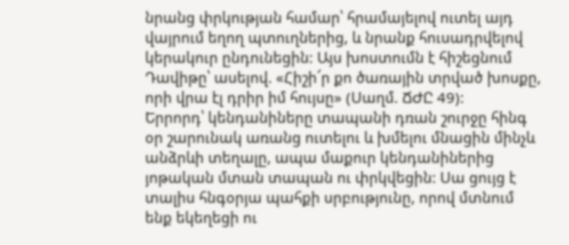նրանց փրկության համար՝ հրամայելով ուտել այդ վայրում եղող պտուղներից, և նրանք հուսադրվելով կերակուր ընդունեցին: Այս խոստումն է հիշեցնում Դավիթը՝ ասելով. «Հիշի՜ր քո ծառային տրված խոսքը, որի վրա էլ դրիր իմ հույսը» (Սաղմ. ՃԺԸ 49):
Երրորդ՝ կենդանիները տապանի դռան շուրջը հինգ օր շարունակ առանց ուտելու և խմելու մնացին մինչև անձրևի տեղալը, ապա մաքուր կենդանիներից յոթական մտան տապան ու փրկվեցին: Սա ցույց է տալիս հնգօրյա պահքի սրբությունը, որով մտնում ենք եկեղեցի ու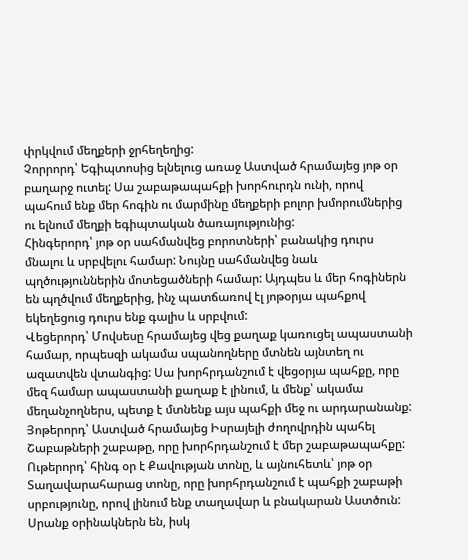փրկվում մեղքերի ջրհեղեղից:
Չորրորդ՝ Եգիպտոսից ելնելուց առաջ Աստված հրամայեց յոթ օր բաղարջ ուտել: Սա շաբաթապահքի խորհուրդն ունի, որով պահում ենք մեր հոգին ու մարմինը մեղքերի բոլոր խմորումներից ու ելնում մեղքի եգիպտական ծառայությունից:
Հինգերորդ՝ յոթ օր սահմանվեց բորոտների՝ բանակից դուրս մնալու և սրբվելու համար: Նույնը սահմանվեց նաև պղծություններին մոտեցածների համար: Այդպես և մեր հոգիներն են պղծվում մեղքերից, ինչ պատճառով էլ յոթօրյա պահքով եկեղեցուց դուրս ենք գալիս և սրբվում:
Վեցերորդ՝ Մովսեսը հրամայեց վեց քաղաք կառուցել ապաստանի համար, որպեսզի ակամա սպանողները մտնեն այնտեղ ու ազատվեն վտանգից: Սա խորհրդանշում է վեցօրյա պահքը, որը մեզ համար ապաստանի քաղաք է լինում, և մենք՝ ակամա մեղանչողներս, պետք է մտնենք այս պահքի մեջ ու արդարանանք:
Յոթերորդ՝ Աստված հրամայեց Իսրայելի ժողովրդին պահել Շաբաթների շաբաթը, որը խորհրդանշում է մեր շաբաթապահքը:
Ութերորդ՝ հինգ օր է Քավության տոնը, և այնուհետև՝ յոթ օր Տաղավարահարաց տոնը, որը խորհրդանշում է պահքի շաբաթի սրբությունը, որով լինում ենք տաղավար և բնակարան Աստծուն:
Սրանք օրինակներն են, իսկ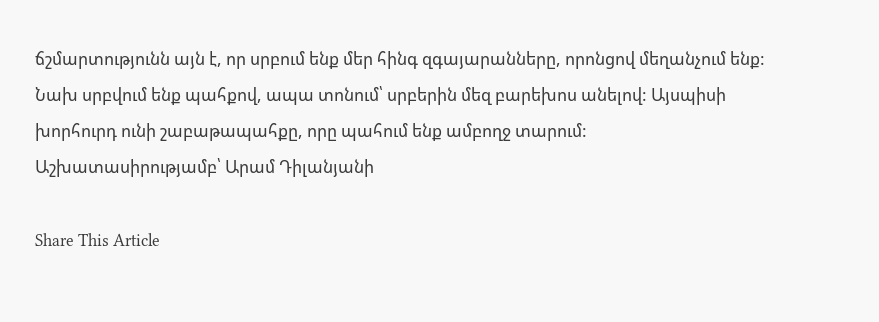ճշմարտությունն այն է, որ սրբում ենք մեր հինգ զգայարանները, որոնցով մեղանչում ենք: Նախ սրբվում ենք պահքով, ապա տոնում՝ սրբերին մեզ բարեխոս անելով: Այսպիսի խորհուրդ ունի շաբաթապահքը, որը պահում ենք ամբողջ տարում:
Աշխատասիրությամբ՝ Արամ Դիլանյանի

Share This Article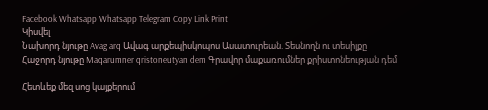Facebook Whatsapp Whatsapp Telegram Copy Link Print
Կիսվել
Նախորդ նյութը Avag arq Ավագ արքեպիսկոպոս Ասատուրեան. Տեսնողն ու տեսիլքը
Հաջորդ նյութը Maqarumner qristoneutyan dem Գրավոր մաքառումներ քրիստոնեության դեմ

Հետևեք մեզ սոց կայքերում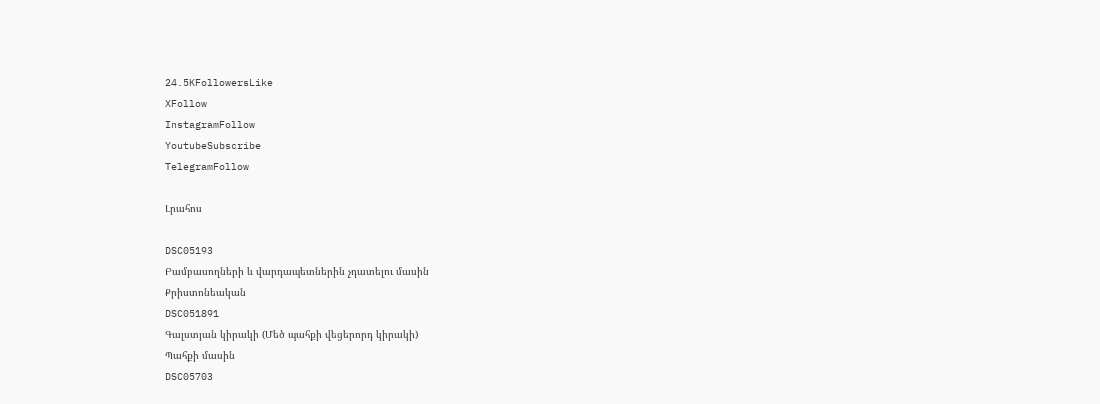24.5KFollowersLike
XFollow
InstagramFollow
YoutubeSubscribe
TelegramFollow

Լրահոս

DSC05193
Բամբասողների և վարդապետներին չդատելու մասին
Քրիստոնեական
DSC051891
Գալստյան կիրակի (Մեծ պահքի վեցերորդ կիրակի)
Պահքի մասին
DSC05703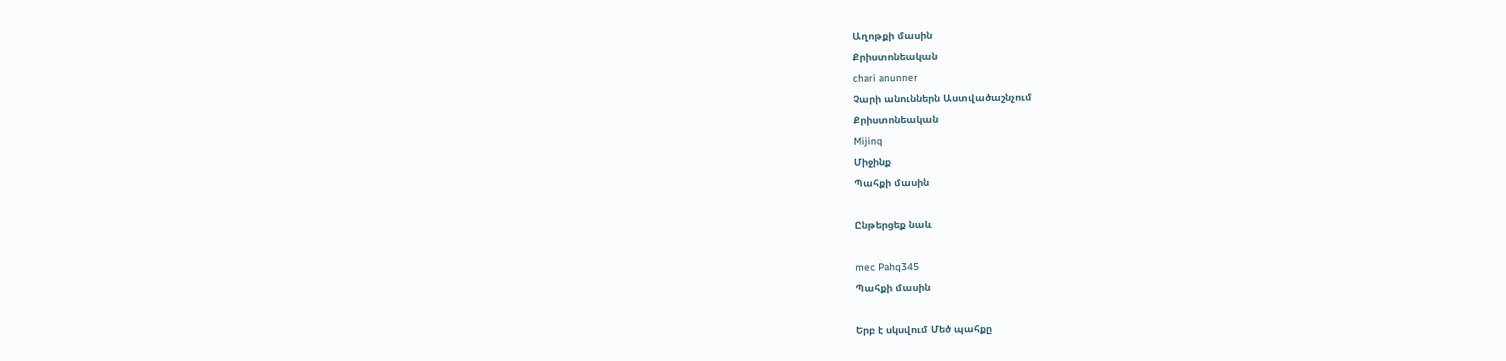Աղոթքի մասին
Քրիստոնեական
chari anunner
Չարի անուններն Աստվածաշնչում
Քրիստոնեական
Mijinq
Միջինք
Պահքի մասին

Ընթերցեք նաև

mec Pahq345
Պահքի մասին

Երբ է սկսվում Մեծ պահքը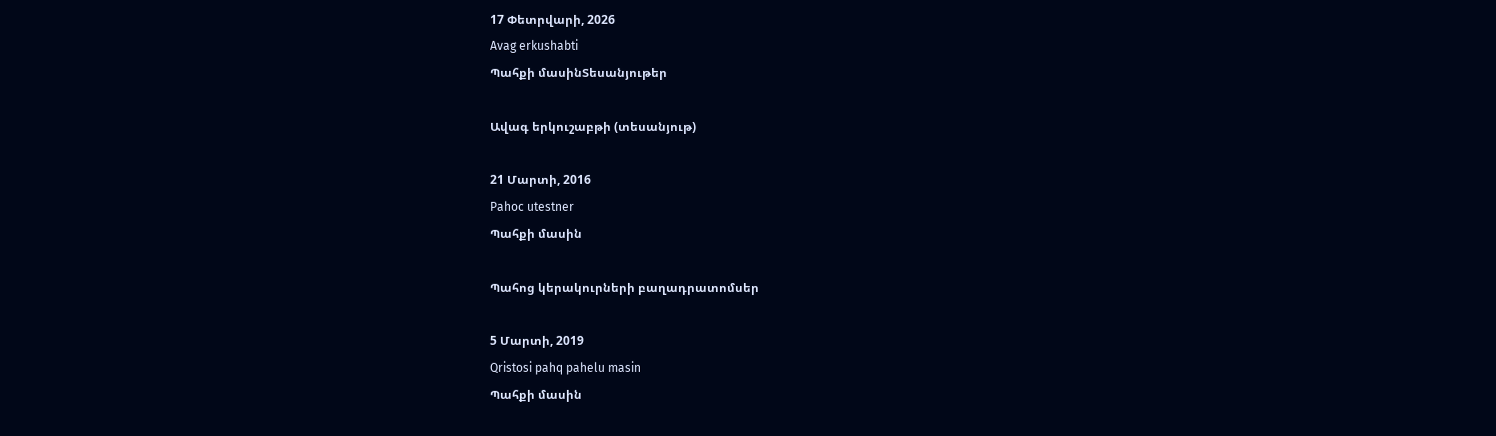17 Փետրվարի, 2026
Avag erkushabti
Պահքի մասինՏեսանյութեր

Ավագ երկուշաբթի (տեսանյութ)

21 Մարտի, 2016
Pahoc utestner
Պահքի մասին

Պահոց կերակուրների բաղադրատոմսեր

5 Մարտի, 2019
Qristosi pahq pahelu masin
Պահքի մասին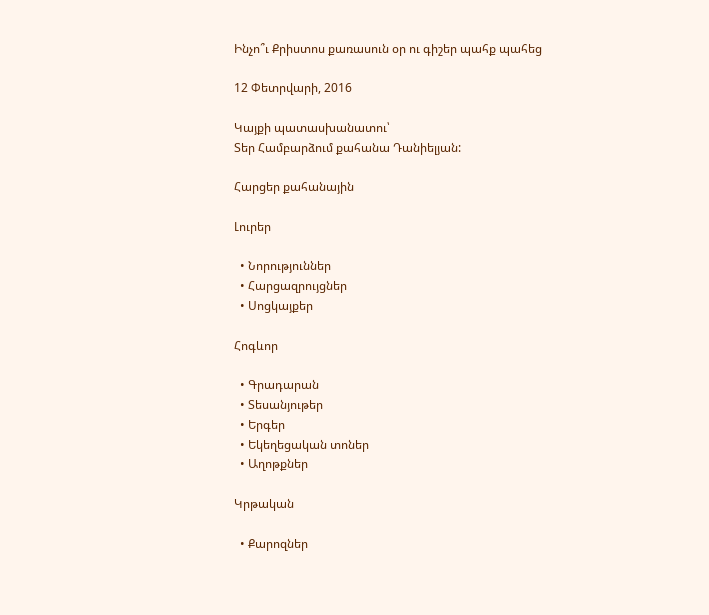Ինչո՞ւ Քրիստոս քառասուն օր ու գիշեր պահք պահեց

12 Փետրվարի, 2016

Կայքի պատասխանատու՝
Տեր Համբարձում քահանա Դանիելյան:

Հարցեր քահանային

Լուրեր

  • Նորություններ
  • Հարցազրույցներ
  • Սոցկայքեր

Հոգևոր

  • Գրադարան
  • Տեսանյութեր
  • Երգեր
  • Եկեղեցական տոներ
  • Աղոթքներ

Կրթական

  • Քարոզներ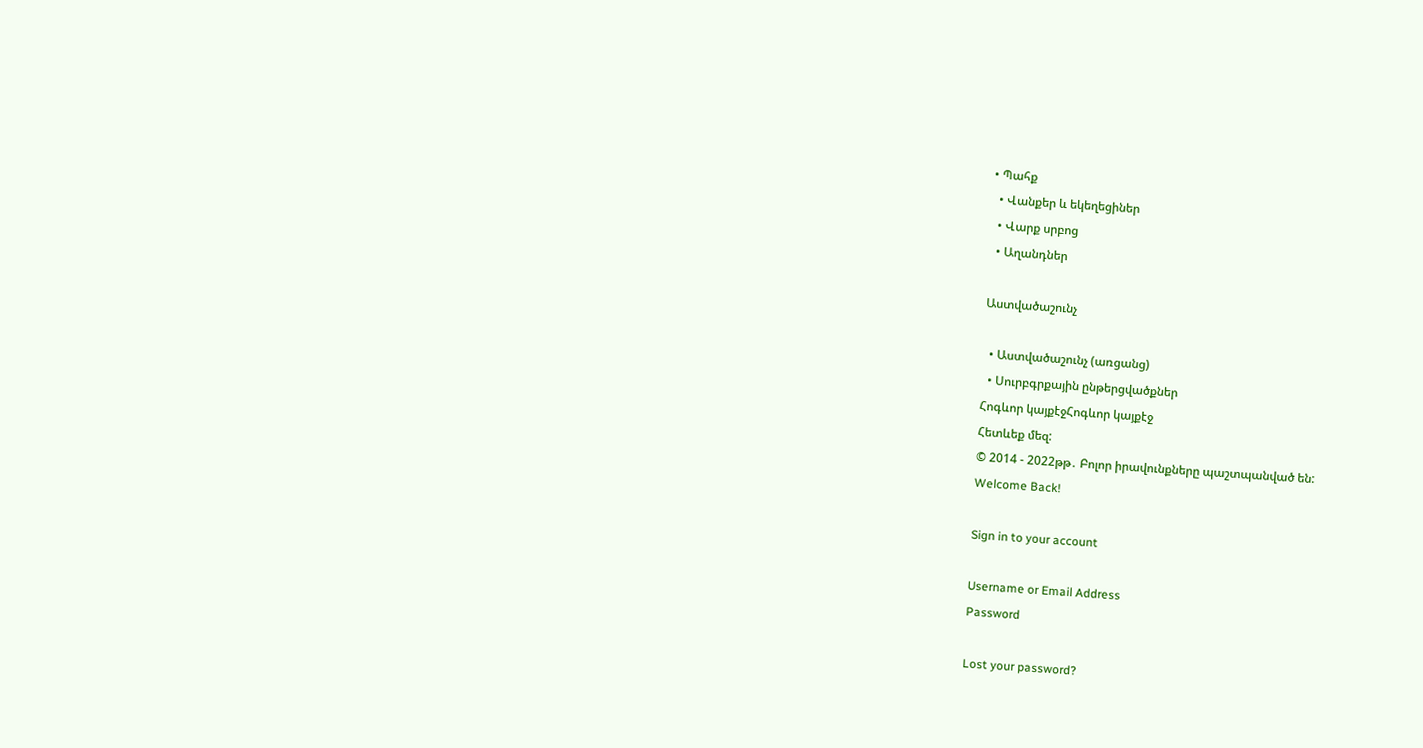• Պահք
  • Վանքեր և եկեղեցիներ
  • Վարք սրբոց
  • Աղանդներ

Աստվածաշունչ

  • Աստվածաշունչ (առցանց)
  • Սուրբգրքային ընթերցվածքներ
Հոգևոր կայքէջՀոգևոր կայքէջ
Հետևեք մեզ:
© 2014 - 2022թթ․ Բոլոր իրավունքները պաշտպանված են:
Welcome Back!

Sign in to your account

Username or Email Address
Password

Lost your password?